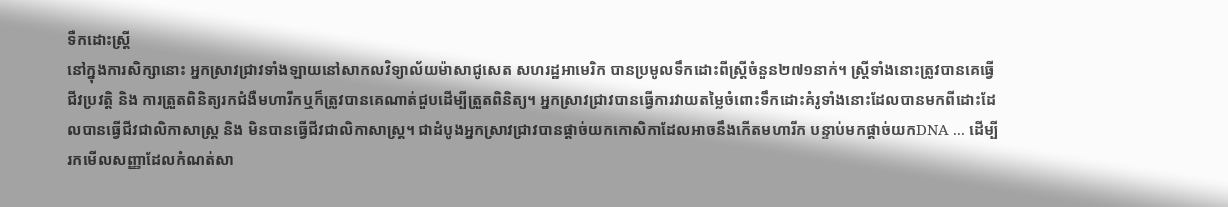ទឺកដោះស្ត្រី
នៅក្នុងការសិក្សានោះ អ្នកស្រាវជ្រាវទាំងឡាយនៅសាកលវិទ្យាល័យម៉ាសាជូសេត សហរដ្ឋអាមេរិក បានប្រមូលទឹកដោះពីស្ត្រីចំនួន២៧១នាក់។ ស្ត្រីទាំងនោះត្រូវបានគេធ្វើជីវប្រវត្តិ និង ការត្រួតពិនិត្យរកជំងឺមហារីកឬក៏ត្រូវបានគេណាត់ជួបដើម្បីត្រួតពិនិត្យ។ អ្នកស្រាវជ្រាវបានធ្វើការវាយតម្លៃចំពោះទឹកដោះគំរូទាំងនោះដែលបានមកពីដោះដែលបានធ្វើជីវជាលិកាសាស្ត្រ និង មិនបានធ្វើជីវជាលិកាសាស្ត្រ។ ជាដំបូងអ្នកស្រាវជ្រាវបានផ្ដាច់យកកោសិកាដែលអាចនឹងកើតមហារីក បន្ទាប់មកផ្ដាច់យកDNA ... ដើម្បីរកមើលសញ្ញាដែលកំណត់សា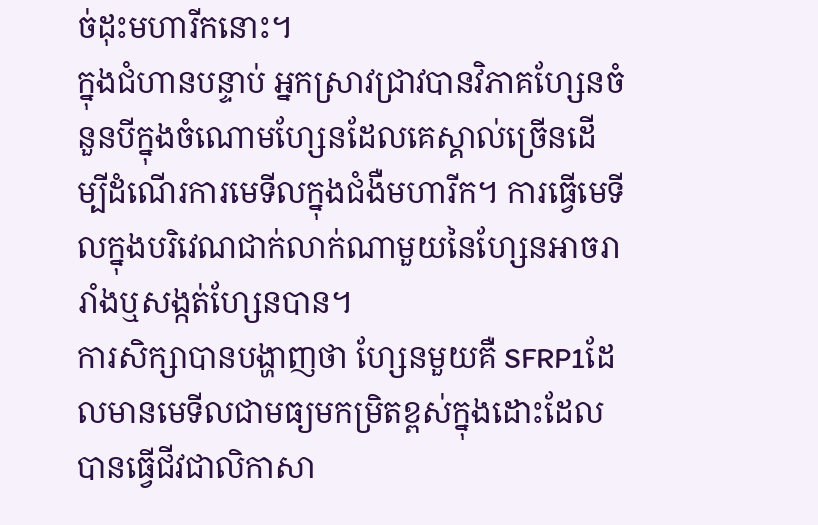ច់ដុះមហារីកនោះ។
ក្នុងជំហានបន្ទាប់ អ្នកស្រាវជ្រាវបានវិភាគហ្សែនចំនួនបីក្នុងចំណោមហ្សែនដែលគេស្គាល់ច្រើនដើម្បីដំណើរការមេទីលក្នុងជំងឺមហារីក។ ការធ្វើមេទីលក្នុងបរិវេណជាក់លាក់ណាមួយនៃហ្សែនអាចរារាំងឬសង្កត់ហ្សែនបាន។
ការសិក្សាបានបង្ហាញថា ហ្សែនមួយគឺ SFRP1ដែលមានមេទីលជាមធ្យមកម្រិតខ្ពស់ក្នុងដោះដែលបានធ្វើជីវជាលិកាសា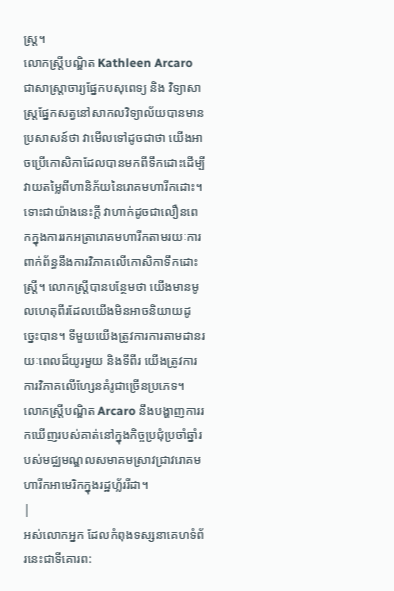ស្ត្រ។
លោកស្ត្រីបណ្ឌិត Kathleen Arcaro ជាសាស្ត្រាចារ្យផ្នែកបសុពេទ្យ និង វិទ្យាសាស្ត្រផ្នែកសត្វនៅសាកលវិទ្យាល័យបានមានប្រសាសន៍ថា វាមើលទៅដូចជាថា យើងអាចប្រើកោសិកាដែលបានមកពីទឹកដោះដើម្បីវាយតម្លៃពីហានិភ័យនៃរោគមហារីកដោះ។ ទោះជាយ៉ាងនេះក្ដី វាហាក់ដូចជាលឿនពេកក្នុងការរកអត្រារោគមហារីកតាមរយៈការពាក់ព័ន្ធនឹងការវិភាគលើកោសិកាទឹកដោះស្ត្រី។ លោកស្ត្រីបានបន្ថែមថា យើងមានមូលហេតុពីរដែលយើងមិនអាចនិយាយដូច្នេះបាន។ ទីមួយយើងត្រូវការការតាមដានរយៈពេលដ៏យូរមួយ និងទីពីរ យើងត្រូវការការវិភាគលើហ្សែនគំរូជាច្រើនប្រភេទ។
លោកស្ត្រីបណ្ឌិត Arcaro នឹងបង្ហាញការរកឃើញរបស់គាត់នៅក្នុងកិច្ចប្រជុំប្រចាំឆ្នាំរបស់មជ្ឈមណ្ឌលសមាគមស្រាវជ្រាវរោគមហារីកអាមេរិកក្នុងរដ្ឋហ្ល័ររីដា។
|
អស់លោកអ្នក ដែលកំពុងទស្សនាគេហទំព័រនេះជាទីគោរព: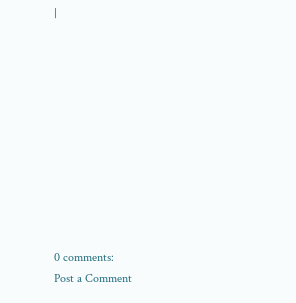|











0 comments:
Post a Comment